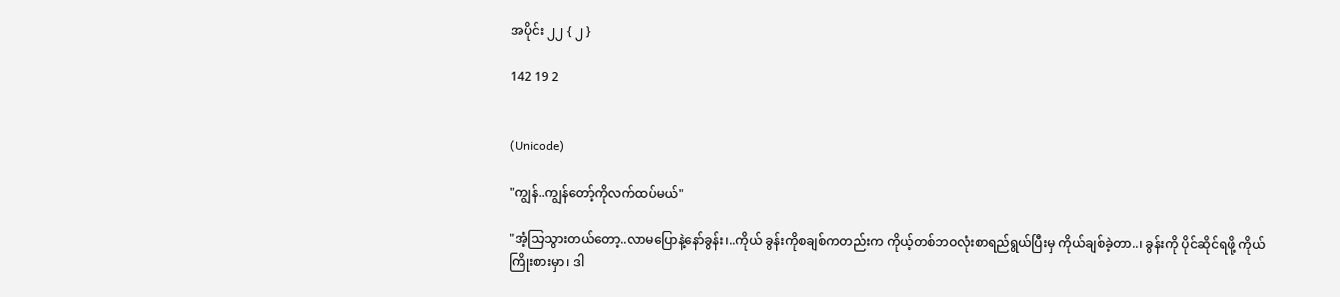အပိုင်း ၂၂ { ၂ }

142 19 2


(Unicode)

"ကျွန်..ကျွန်တော့်ကိုလက်ထပ်မယ်"

"အံ့သြသွားတယ်တော့..လာမပြောနဲ့နော်ခွန်း၊..ကိုယ် ခွန်းကိုစချစ်ကတည်းက ကိုယ့်တစ်ဘဝလုံးစာရည်ရွယ်ပြီးမှ ကိုယ်ချစ်ခဲ့တာ..၊ ခွန်းကို ပိုင်ဆိုင်ရဖို့ ကိုယ်ကြိုးစားမှာ၊ ဒါ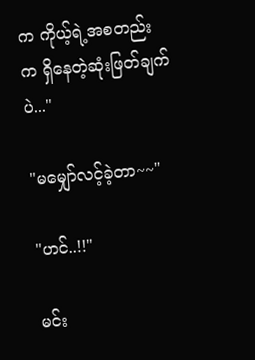က ကိုယ့်ရဲ့အစတည်းက ရှိနေတဲ့ဆုံးဖြတ်ချက်ပဲ..."

"မမျှော်လင့်ခဲ့တာ~~"

"ဟင်..!!"

မင်း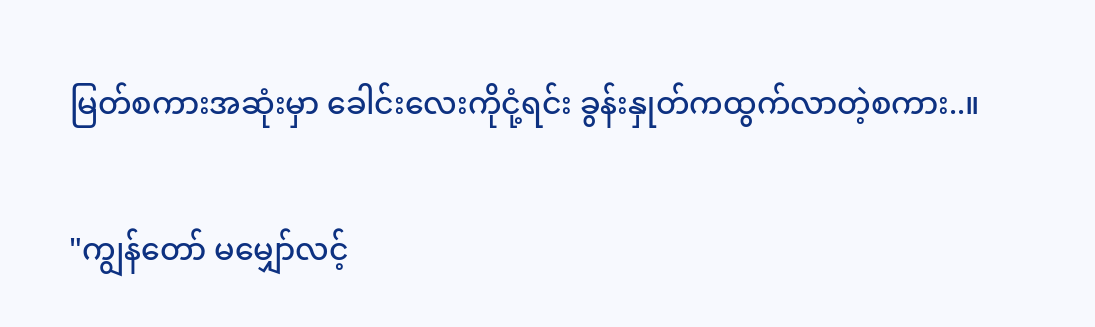မြတ်စကားအဆုံးမှာ ခေါင်းလေးကိုငုံ့ရင်း ခွန်းနှုတ်ကထွက်လာတဲ့စကား..။

"ကျွန်တော် မမျှော်လင့်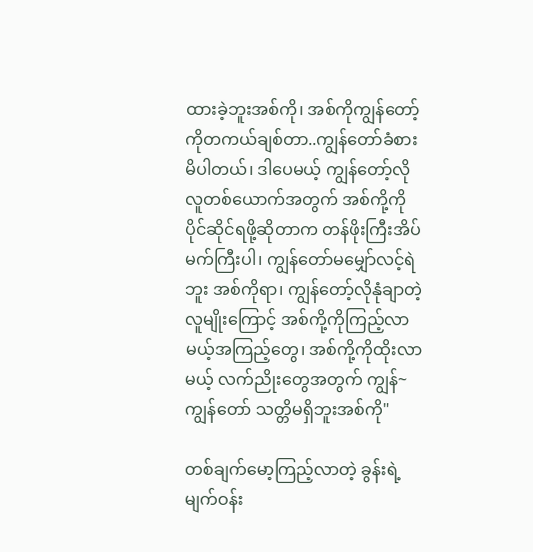ထားခဲ့ဘူးအစ်ကို၊ အစ်ကိုကျွန်တော့်ကိုတကယ်ချစ်တာ..ကျွန်တော်ခံစားမိပါတယ်၊ ဒါပေမယ့် ကျွန်တော့်လိုလူတစ်ယောက်အတွက် အစ်ကို့ကိုပိုင်ဆိုင်ရဖို့ဆိုတာက တန်ဖိုးကြီးအိပ်မက်ကြီးပါ၊ ကျွန်တော်မမျှော်လင့်ရဲဘူး အစ်ကိုရာ၊ ကျွန်တော့်လိုနုံချာတဲ့လူမျိုးကြောင့် အစ်ကို့ကိုကြည့်လာမယ့်အကြည့်တွေ၊ အစ်ကို့ကိုထိုးလာမယ့် လက်ညိုးတွေအတွက် ကျွန်~ကျွန်တော် သတ္တိမရှိဘူးအစ်ကို"

တစ်ချက်မော့ကြည့်လာတဲ့ ခွန်းရဲ့မျက်ဝန်း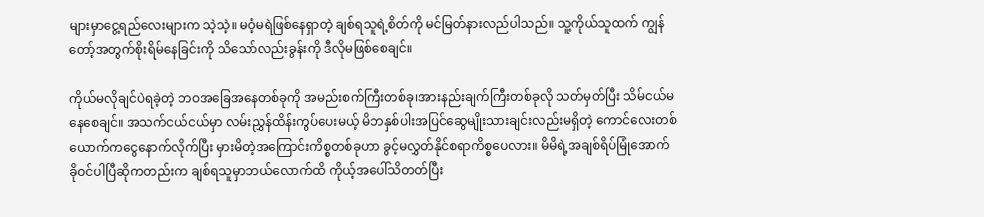များမှာငွေ့ရည်လေးများက သဲ့သဲ့။ မဝံ့မရဲဖြစ်နေရှာတဲ့ ချစ်ရသူရဲ့စိတ်ကို မင်မြတ်နားလည်ပါသည်။ သူ့ကိုယ်သူထက် ကျွန်တော့်အတွက်စိုးရိမ်နေခြင်းကို သိသော်လည်းခွန်းကို ဒီလိုမဖြစ်စေချင်။

ကိုယ်မလိုချင်ပဲရခဲ့တဲ့ ဘဝအခြေအနေတစ်ခုကို အမည်းစက်ကြီးတစ်ခု၊အားနည်းချက်ကြီးတစ်ခုလို သတ်မှတ်ပြီး သိမ်ငယ်မနေစေချင်။ အသက်ငယ်ငယ်မှာ လမ်းညွှန်ထိန်းကွပ်ပေးမယ့် မိဘနှစ်ပါးအပြင်ဆွေမျိုးသားချင်းလည်းမရှိတဲ့ ကောင်လေးတစ်ယောက်ကငွေနောက်လိုက်ပြီး မှားမိတဲ့အကြောင်းကိစ္စတစ်ခုဟာ ခွင့်မလွှတ်နိုင်စရာကိစ္စပေလား။ မိမိရဲ့အချစ်ရိပ်မြုံအောက် ခိုဝင်ပါပြီဆိုကတည်းက ချစ်ရသူမှာဘယ်လောက်ထိ ကိုယ့်အပေါ်သိတတ်ပြီး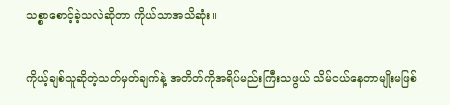သစ္စာစောင့်ခဲ့သလဲဆိုတာ ကိုယ်သာအသိဆုံး။

ကိုယ့်ချစ်သူဆိုတဲ့သတ်မှတ်ချက်နဲ့ အတိတ်ကိုအရိပ်မည်းကြီးသဖွယ် သိမ်ငယ်နေတာမျိုးမဖြစ်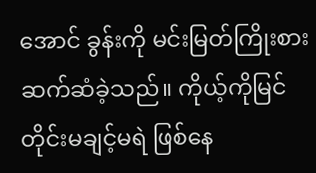အောင် ခွန်းကို မင်းမြတ်ကြိုးစားဆက်ဆံခဲ့သည်။ ကိုယ့်ကိုမြင်တိုင်းမချင့်မရဲ ဖြစ်နေ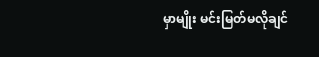မှာမျိုး မင်းမြတ်မလိုချင်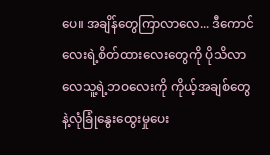ပေ။ အချိန်တွေကြာလာလေ... ဒီကောင်လေးရဲ့စိတ်ထားလေးတွေကို ပိုသိလာလေသူ့ရဲ့ဘဝလေးကို ကိုယ့်အချစ်တွေနဲ့လုံခြုံနွေးထွေးမှုပေး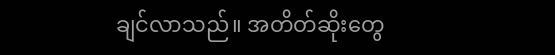ချင်လာသည်။ အတိတ်ဆိုးတွေ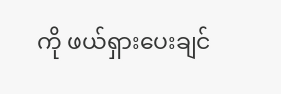ကို ဖယ်ရှားပေးချင်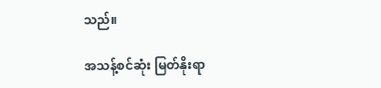သည်။

အသန့်စင်ဆုံး မြတ်နိုးရာ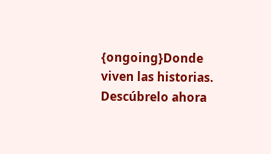{ongoing}Donde viven las historias. Descúbrelo ahora